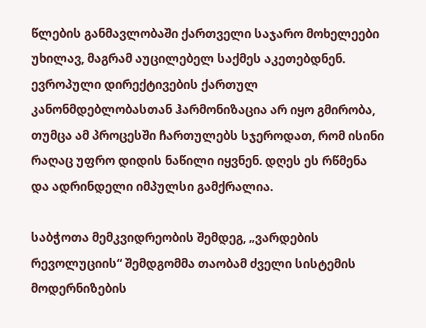წლების განმავლობაში ქართველი საჯარო მოხელეები უხილავ, მაგრამ აუცილებელ საქმეს აკეთებდნენ. ევროპული დირექტივების ქართულ კანონმდებლობასთან ჰარმონიზაცია არ იყო გმირობა, თუმცა ამ პროცესში ჩართულებს სჯეროდათ, რომ ისინი რაღაც უფრო დიდის ნაწილი იყვნენ. დღეს ეს რწმენა და ადრინდელი იმპულსი გამქრალია.

საბჭოთა მემკვიდრეობის შემდეგ, „ვარდების რევოლუციის“ შემდგომმა თაობამ ძველი სისტემის მოდერნიზების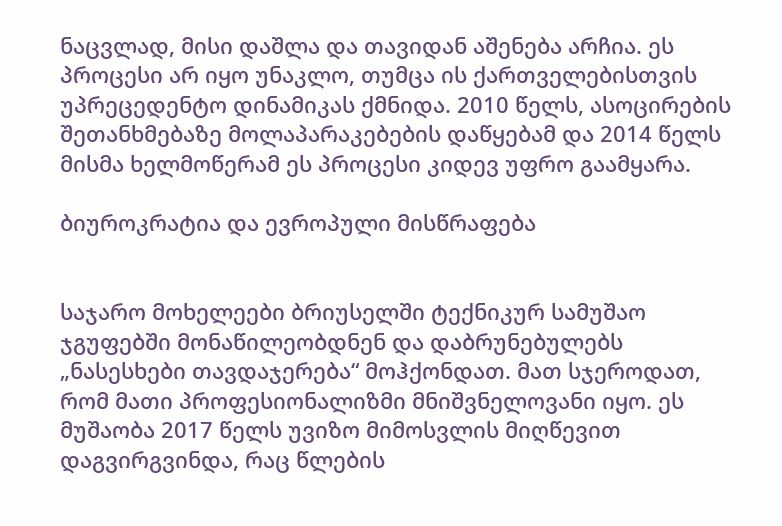ნაცვლად, მისი დაშლა და თავიდან აშენება არჩია. ეს პროცესი არ იყო უნაკლო, თუმცა ის ქართველებისთვის უპრეცედენტო დინამიკას ქმნიდა. 2010 წელს, ასოცირების შეთანხმებაზე მოლაპარაკებების დაწყებამ და 2014 წელს მისმა ხელმოწერამ ეს პროცესი კიდევ უფრო გაამყარა.

ბიუროკრატია და ევროპული მისწრაფება


საჯარო მოხელეები ბრიუსელში ტექნიკურ სამუშაო ჯგუფებში მონაწილეობდნენ და დაბრუნებულებს „ნასესხები თავდაჯერება“ მოჰქონდათ. მათ სჯეროდათ, რომ მათი პროფესიონალიზმი მნიშვნელოვანი იყო. ეს მუშაობა 2017 წელს უვიზო მიმოსვლის მიღწევით დაგვირგვინდა, რაც წლების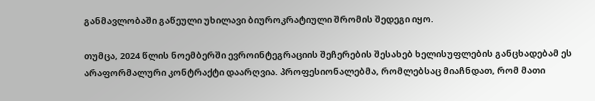განმავლობაში გაწეული უხილავი ბიუროკრატიული შრომის შედეგი იყო.

თუმცა, 2024 წლის ნოემბერში ევროინტეგრაციის შეჩერების შესახებ ხელისუფლების განცხადებამ ეს არაფორმალური კონტრაქტი დაარღვია. პროფესიონალებმა, რომლებსაც მიაჩნდათ, რომ მათი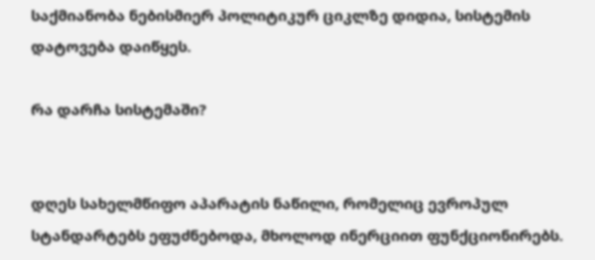საქმიანობა ნებისმიერ პოლიტიკურ ციკლზე დიდია, სისტემის დატოვება დაიწყეს.

რა დარჩა სისტემაში?


დღეს სახელმწიფო აპარატის ნაწილი, რომელიც ევროპულ სტანდარტებს ეფუძნებოდა, მხოლოდ ინერციით ფუნქციონირებს.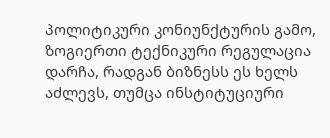პოლიტიკური კონიუნქტურის გამო, ზოგიერთი ტექნიკური რეგულაცია დარჩა, რადგან ბიზნესს ეს ხელს აძლევს, თუმცა ინსტიტუციური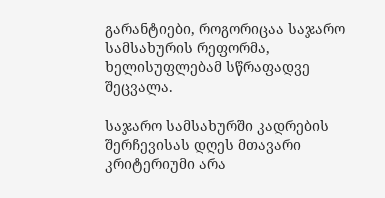გარანტიები, როგორიცაა საჯარო სამსახურის რეფორმა, ხელისუფლებამ სწრაფადვე შეცვალა.

საჯარო სამსახურში კადრების შერჩევისას დღეს მთავარი კრიტერიუმი არა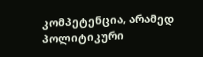კომპეტენცია, არამედ პოლიტიკური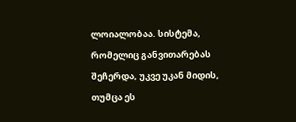ლოიალობაა. სისტემა, რომელიც განვითარებას შეჩერდა, უკვე უკან მიდის, თუმცა ეს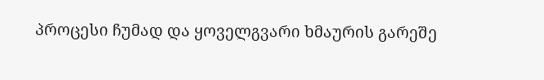პროცესი ჩუმად და ყოველგვარი ხმაურის გარეშე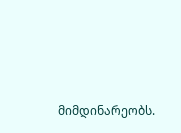მიმდინარეობს.